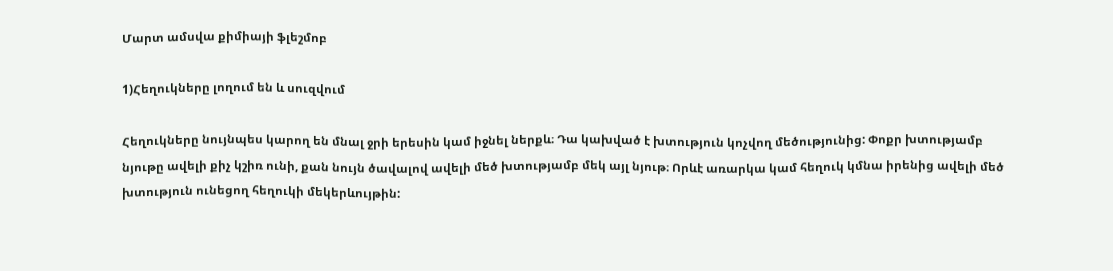Մարտ ամսվա քիմիայի ֆլեշմոբ

1)Հեղուկները լողում են և սուզվում

Հեղուկները նույնպես կարող են մնալ ջրի երեսին կամ իջնել ներքև։ Դա կախված է խտություն կոչվող մեծությունից: Փոքր խտությամբ նյութը ավելի քիչ կշիռ ունի, քան նույն ծավալով ավելի մեծ խտությամբ մեկ այլ նյութ։ Որևէ առարկա կամ հեղուկ կմնա իրենից ավելի մեծ խտություն ունեցող հեղուկի մեկերևույթին: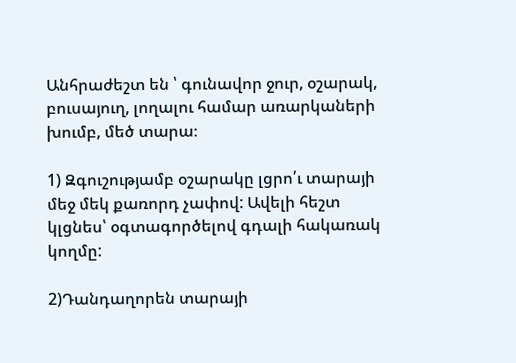Անհրաժեշտ են ՝ գունավոր ջուր, օշարակ, բուսայուղ, լողալու համար առարկաների խումբ, մեծ տարա։

1) Զգուշությամբ օշարակը լցրո՛ւ տարայի մեջ մեկ քառորդ չափով: Ավելի հեշտ կլցնես՝ օգտագործելով գդալի հակառակ կողմը:

2)Դանդաղորեն տարայի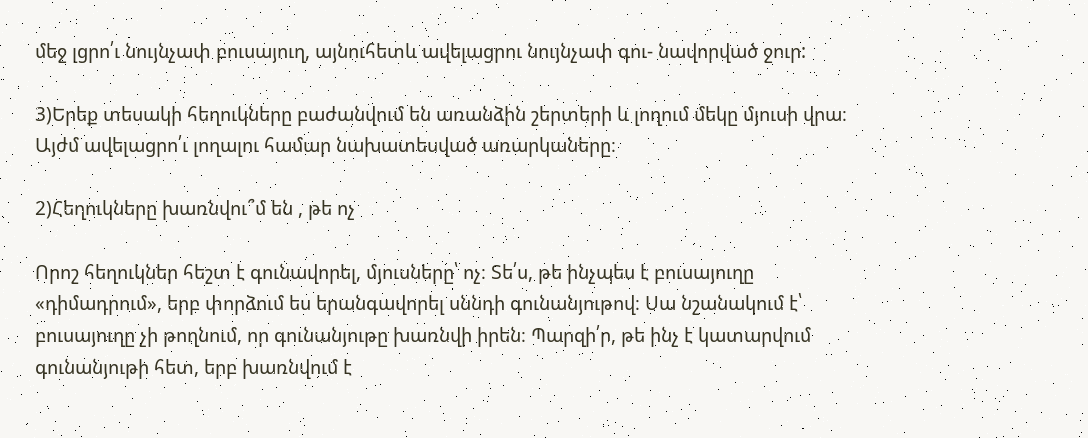մեջ լցրո՛ւ նույնչափ բուսայուղ, այնուհետև ավելացրու նույնչափ գու- նավորված ջուր:

3)Երեք տեսակի հեղուկները բաժանվում են առանձին շերտերի և լողում մեկը մյուսի վրա։ Այժմ ավելացրո՛ւ լողալու համար նախատեսված առարկաները։

2)Հեղուկները խառնվու՞մ են , թե ոչ

Որոշ հեղուկներ հեշտ է գունավորել, մյուսները՝ ոչ։ Տե՛ս, թե ինչպես է բուսայուղը «դիմադրում», երբ փորձում ես երանգավորել սննդի գունանյութով։ Սա նշանակում է՝ բուսայուղը չի թողնում, որ գունանյութը խառնվի իրեն։ Պարզի՛ր, թե ինչ է կատարվում գունանյութի հետ, երբ խառնվում է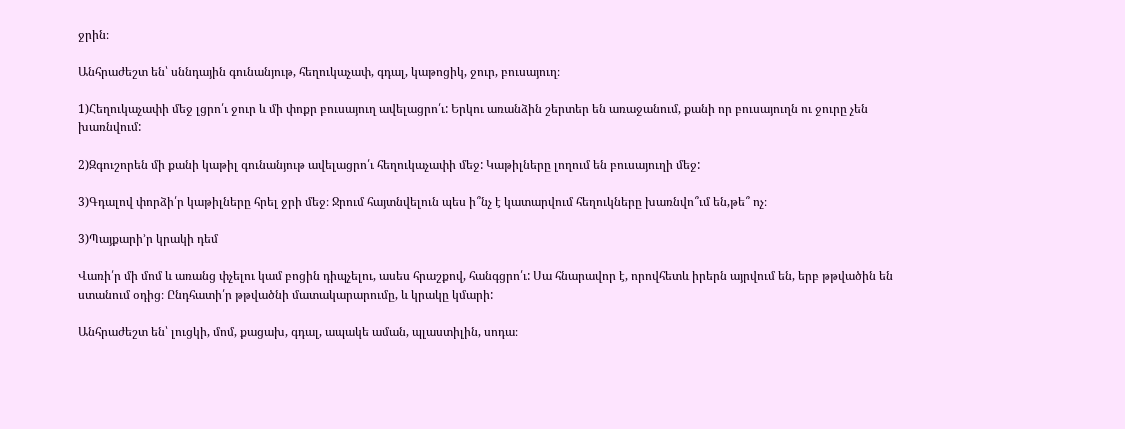ջրին։

Անհրաժեշտ են՝ սննդային գունանյութ, հեղուկաչափ, գդալ, կաթոցիկ, ջուր, բուսայուղ։

1)Հեղուկաչափի մեջ լցրո՛ւ ջուր և մի փոքր բուսայուղ ավելացրո՛ւ: Երկու առանձին շերտեր են առաջանում, քանի որ բուսայուղն ու ջուրը չեն խառնվում:

2)Զգուշորեն մի քանի կաթիլ գունանյութ ավելացրո՛ւ հեղուկաչափի մեջ: Կաթիլները լողում են բուսայուղի մեջ:

3)Գդալով փորձի՛ր կաթիլները հրել ջրի մեջ։ Ջրում հայտնվելուն պես ի՞նչ է կատարվում հեղուկները խառնվո՞ւմ են,թե՞ ոչ։

3)Պայքարի’ր կրակի դեմ

Վառի՛ր մի մոմ և առանց փչելու կամ բոցին դիպչելու, ասես հրաշքով, հանգցրո՛ւ: Սա հնարավոր է, որովհետև իրերն այրվում են, երբ թթվածին են ստանում օդից։ Ընդհատի՛ր թթվածնի մատակարարումը, և կրակը կմարի:

Անհրաժեշտ են՝ լուցկի, մոմ, քացախ, գդալ, ապակե աման, պլաստիլին, սոդա։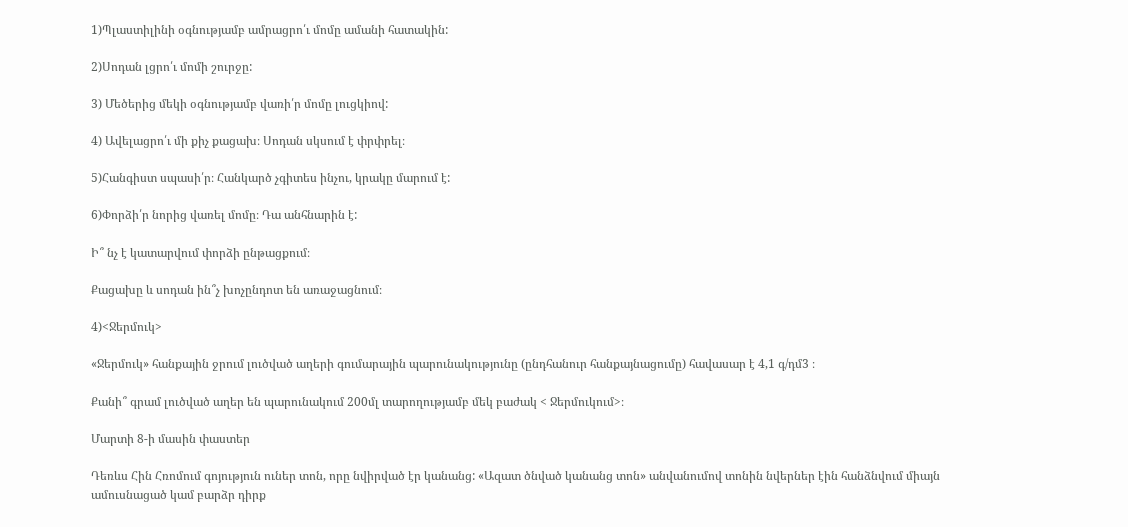1)Պլաստիլինի օգնությամբ ամրացրո՛ւ մոմը ամանի հատակին:

2)Սոդան լցրո՛ւ մոմի շուրջը:

3) Մեծերից մեկի օգնությամբ վառի՛ր մոմը լուցկիով:

4) Ավելացրո՛ւ մի քիչ քացախ։ Սոդան սկսում է փրփրել։

5)Հանգիստ սպասի՛ր։ Հանկարծ չգիտես ինչու, կրակը մարում է:

6)Փորձի՛ր նորից վառել մոմը։ Դա անհնարին է:

Ի՞ նչ է կատարվում փորձի ընթացքում։

Քացախը և սոդան ին՞չ խոչընդոտ են առաջացնում։

4)<Ջերմուկ>

«Ջերմուկ» հանքային ջրում լուծված աղերի գումարային պարունակությունը (ընդհանուր հանքայնացումը) հավասար է 4,1 գ/դմ3 ։

Քանի՞ գրամ լուծված աղեր են պարունակում 200մլ տարողությամբ մեկ բաժակ < Ջերմուկում>։

Մարտի 8-ի մասին փաստեր

Դեռևս Հին Հռոմում գոյություն ուներ տոն, որը նվիրված էր կանանց: «Ազատ ծնված կանանց տոն» անվանումով տոնին նվերներ էին հանձնվում միայն ամուսնացած կամ բարձր դիրք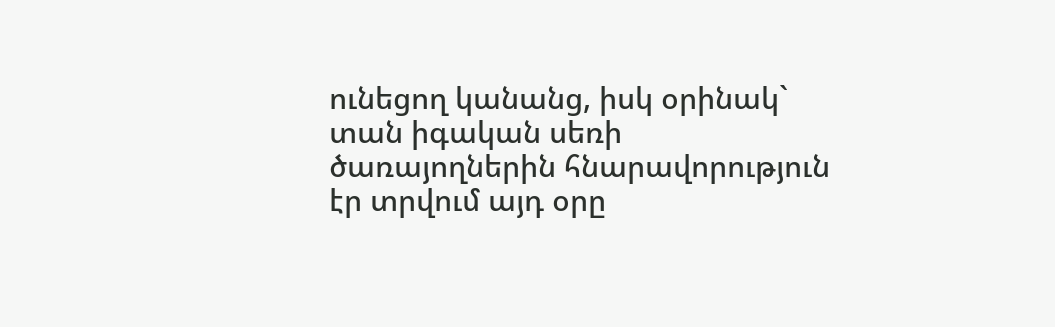ունեցող կանանց, իսկ օրինակ` տան իգական սեռի ծառայողներին հնարավորություն էր տրվում այդ օրը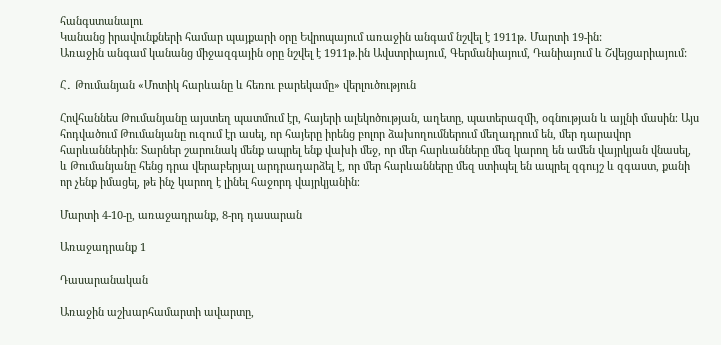հանգստանալու
Կանանց իրավունքների համար պայքարի օրը Եվրոպայում առաջին անգամ նշվել է 1911թ. Մարտի 19-ին:
Առաջին անգամ կանանց միջազգային օրը նշվել է 1911թ.ին Ավստրիայում, Գերմանիայում, Դանիայում և Շվեյցարիայում:

Հ․ Թումանյան «Մոտիկ հարևանը և հեռու բարեկամը» վերլուծություն

Հովհաննես Թումանյանը այստեղ պատմում էր, հայերի ալեկոծության, աղետը, պատերազմի, օգնության և այլնի մասին։ Այս հոդվածում Թումանյանը ուզում էր ասել, որ հայերը իրենց բոլոր ձախողումներում մեղադրում են, մեր դարավոր հարևաններին: Տարներ շարունակ մենք ապրել ենք վախի մեջ, որ մեր հարևանները մեզ կարող են ամեն վայրկյան վնասել, և Թումանյանը հենց դրա վերաբերյալ արդրադարձել է, որ մեր հարևանները մեզ ստիպել են ապրել զգույշ և զգաստ, քանի որ չենք իմացել, թե ինչ կարող է լինել հաջորդ վայրկյանին։

Մարտի 4-10-ը, առաջադրանք, 8-րդ դասարան

Առաջադրանք 1

Դասարանական

Առաջին աշխարհամարտի ավարտը,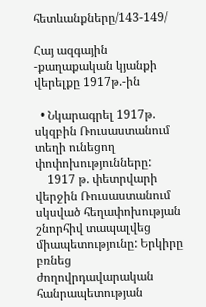հետևանքները/143-149/

Հայ ազգային -քաղաքական կյանքի վերելքը 1917թ.-ին

  • Նկարագրել 1917թ. սկզբին Ռուսաստանում տեղի ունեցող փոփոխությունները:
    1917 թ. փետրվարի վերջին Ռուսաստանում սկսված հեղափոխության շնորհիվ տապալվեց միապետությունը: Երկիրը բռնեց ժողովրդավարական հանրապետության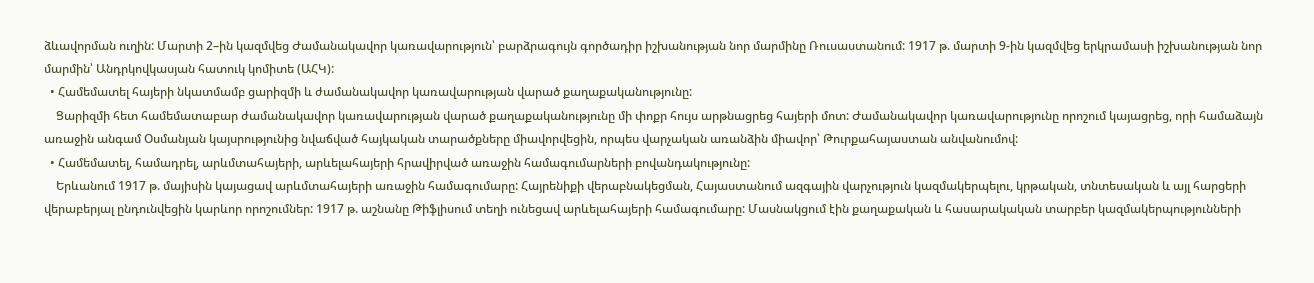ձևավորման ուղին: Մարտի 2–ին կազմվեց Ժամանակավոր կառավարություն՝ բարձրագույն գործադիր իշխանության նոր մարմինը Ռուսաստանում: 1917 թ. մարտի 9-ին կազմվեց երկրամասի իշխանության նոր մարմին՝ Անդրկովկասյան հատուկ կոմիտե (ԱՀԿ):
  • Համեմատել հայերի նկատմամբ ցարիզմի և ժամանակավոր կառավարության վարած քաղաքականությունը:
    Ցարիզմի հետ համեմատաբար ժամանակավոր կառավարության վարած քաղաքականությունը մի փոքր հույս արթնացրեց հայերի մոտ: Ժամանակավոր կառավարությունը որոշում կայացրեց, որի համաձայն առաջին անգամ Օսմանյան կայսրությունից նվաճված հայկական տարածքները միավորվեցին, որպես վարչական առանձին միավոր՝ Թուրքահայաստան անվանումով:
  • Համեմատել, համադրել, արևմտահայերի, արևելահայերի հրավիրված առաջին համագումարների բովանդակությունը:
    Երևանում 1917 թ. մայիսին կայացավ արևմտահայերի առաջին համագումարը: Հայրենիքի վերաբնակեցման, Հայաստանում ազգային վարչություն կազմակերպելու, կրթական, տնտեսական և այլ հարցերի վերաբերյալ ընդունվեցին կարևոր որոշումներ: 1917 թ. աշնանը Թիֆլիսում տեղի ունեցավ արևելահայերի համագումարը: Մասնակցում էին քաղաքական և հասարակական տարբեր կազմակերպությունների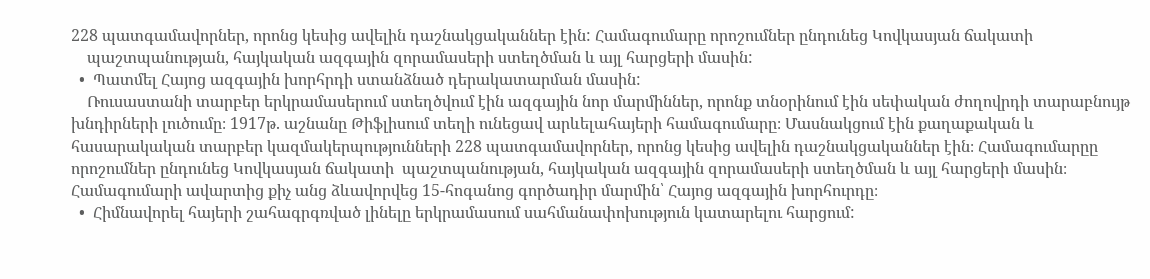228 պատգամավորներ, որոնց կեսից ավելին դաշնակցականներ էին: Համագումարը որոշումներ ընդունեց Կովկասյան ճակատի
    պաշտպանության, հայկական ազգային զորամասերի ստեղծման և այլ հարցերի մասին:
  •  Պատմել Հայոց ազգային խորհրդի ստանձնած դերակատարման մասին:
    Ռուսաստանի տարբեր երկրամասերում ստեղծվում էին ազգային նոր մարմիններ, որոնք տնօրինում էին սեփական ժողովրդի տարաբնույթ խնդիրների լուծումը։ 1917թ. աշնանը Թիֆլիսում տեղի ունեցավ արևելահայերի համագումարը։ Մասնակցում էին քաղաքական և հասարակական տարբեր կազմակերպությունների 228 պատգամավորներ, որոնց կեսից ավելին դաշնակցականներ էին։ Համագումարըը որոշումներ ընդունեց Կովկասյան ճակատի  պաշտպանության, հայկական ազգային զորամասերի ստեղծման և այլ հարցերի մասին։ Համագումարի ավարտից քիչ անց ձևավորվեց 15-հոգանոց գործադիր մարմին՝ Հայոց ազգային խորհուրդը։
  •  Հիմնավորել հայերի շահագրգռված լինելը երկրամասում սահմանափոխություն կատարելու հարցում: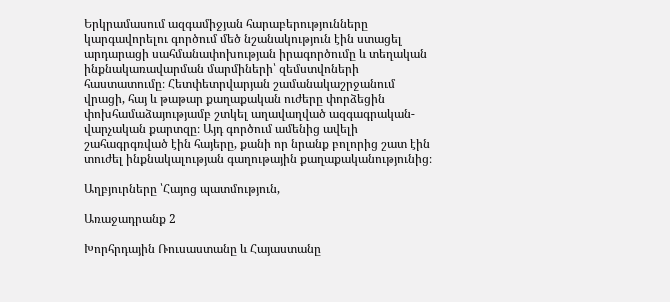Երկրամասում ազգամիջյան հարաբերությունները կարգավորելու գործում մեծ նշանակություն էին ստացել արդարացի սահմանափոխության իրագործումը և տեղական ինքնակառավարման մարմիների՝ զեմստվոների հաստատումը։ Հետփետրվարյան շամանակաշրջանում վրացի, հայ և թաթար քաղաքական ուժերը փորձեցին փոխհամաձայությամբ շտկել աղավաղված ազգագրական-վարչական քարտզը։ Այդ գործում ամենից ավելի շահագրգռված էին հայերը, քանի որ նրանք բոլորից շատ էին տուժել ինքնակալության գաղութային քաղաքականությունից։

Աղբյուրները ՝Հայոց պատմություն,

Առաջադրանք 2

Խորհրդային Ռուսաստանը և Հայաստանը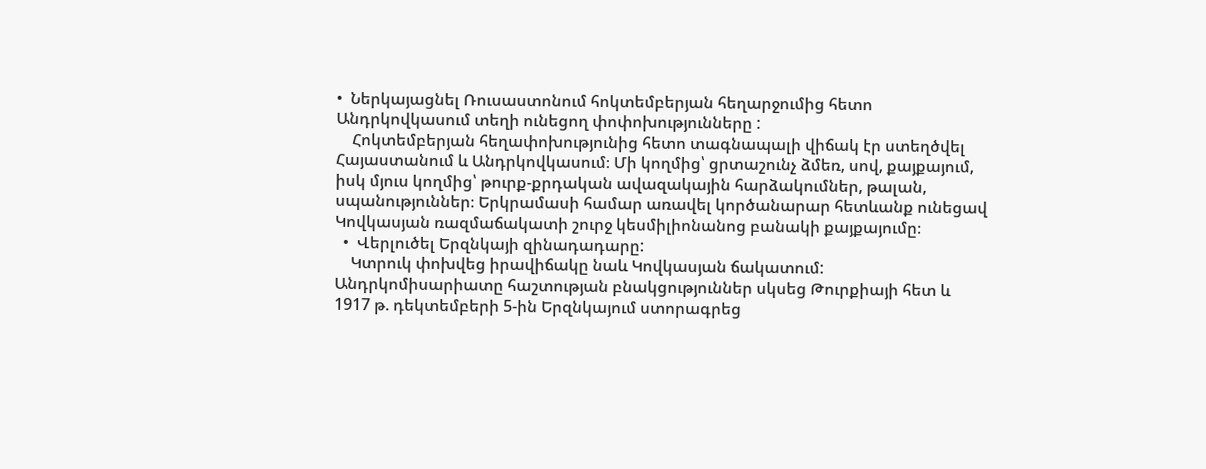•  Ներկայացնել Ռուսաստոնում հոկտեմբերյան հեղարջումից հետո Անդրկովկասում տեղի ունեցող փոփոխությունները :
    Հոկտեմբերյան հեղափոխությունից հետո տագնապալի վիճակ էր ստեղծվել Հայաստանում և Անդրկովկասում։ Մի կողմից՝ ցրտաշունչ ձմեռ, սով, քայքայում, իսկ մյուս կողմից՝ թուրք-քրդական ավազակային հարձակումներ, թալան, սպանություններ։ Երկրամասի համար առավել կործանարար հետևանք ունեցավ Կովկասյան ռազմաճակատի շուրջ կեսմիլիոնանոց բանակի քայքայումը։
  •  Վերլուծել Երզնկայի զինադադարը:
    Կտրուկ փոխվեց իրավիճակը նաև Կովկասյան ճակատում: Անդրկոմիսարիատը հաշտության բնակցություններ սկսեց Թուրքիայի հետ և 1917 թ. դեկտեմբերի 5-ին Երզնկայում ստորագրեց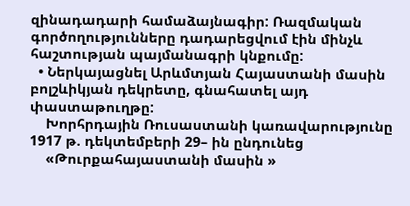զինադադարի համաձայնագիր: Ռազմական գործողությունները դադարեցվում էին մինչև հաշտության պայմանագրի կնքումը:
  • Ներկայացնել Արևմտյան Հայաստանի մասին բոլշևիկյան դեկրետը, գնահատել այդ փաստաթուղթը:
    Խորհրդային Ռուսաստանի կառավարությունը 1917 թ. դեկտեմբերի 29– ին ընդունեց
    «Թուրքահայաստանի մասին »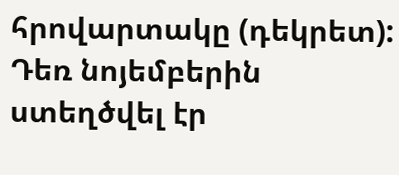հրովարտակը (դեկրետ): Դեռ նոյեմբերին ստեղծվել էր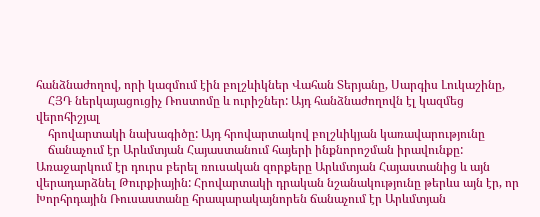հանձնաժողով, որի կազմում էին բոլշևիկներ Վահան Տերյանը, Սարգիս Լուկաշինը,
    ՀՅԴ ներկայացուցիչ Ռոստոմը և ուրիշներ: Այդ հանձնաժողովն էլ կազմեց վերոհիշյալ
    հրովարտակի նախագիծը: Այդ հրովարտակով բոլշևիկյան կառավարությունը
    ճանաչում էր Արևմտյան Հայաստանում հայերի ինքնորոշման իրավունքը: Առաջարկում էր դուրս բերել ռուսական զորքերը Արևմտյան Հայաստանից և այն վերադարձնել Թուրքիային: Հրովարտակի դրական նշանակությունը թերևս այն էր, որ Խորհրդային Ռուսաստանը հրապարակայնորեն ճանաչում էր Արևմտյան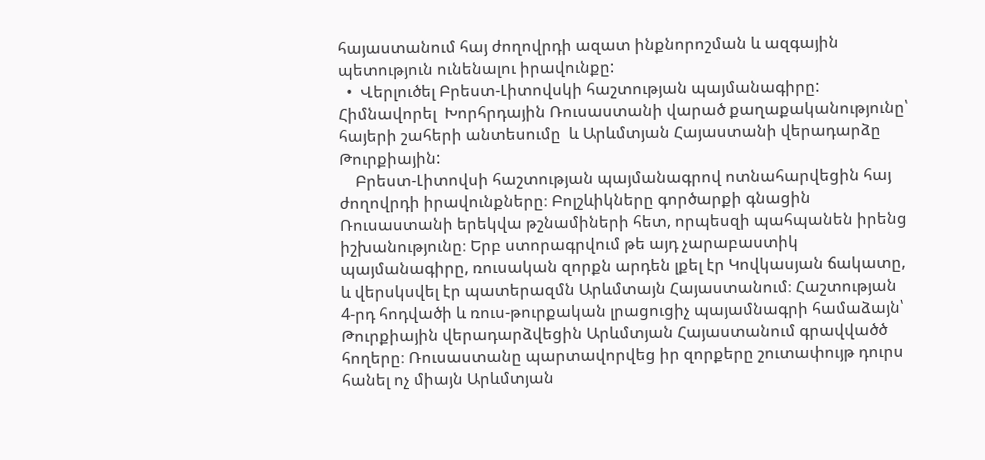հայաստանում հայ ժողովրդի ազատ ինքնորոշման և ազգային պետություն ունենալու իրավունքը:
  •  Վերլուծել Բրեստ-Լիտովսկի հաշտության պայմանագիրը: Հիմնավորել  Խորհրդային Ռուսաստանի վարած քաղաքականությունը՝ հայերի շահերի անտեսումը  և Արևմտյան Հայաստանի վերադարձը Թուրքիային:
    Բրեստ-Լիտովսի հաշտության պայմանագրով ոտնահարվեցին հայ ժողովրդի իրավունքները։ Բոլշևիկները գործարքի գնացին Ռուսաստանի երեկվա թշնամիների հետ, որպեսզի պահպանեն իրենց իշխանությունը։ Երբ ստորագրվում թե այդ չարաբաստիկ պայմանագիրը, ռուսական զորքն արդեն լքել էր Կովկասյան ճակատը, և վերսկսվել էր պատերազմն Արևմտայն Հայաստանում։ Հաշտության 4-րդ հոդվածի և ռուս-թուրքական լրացուցիչ պայամնագրի համաձայն՝ Թուրքիային վերադարձվեցին Արևմտյան Հայաստանում գրավվածծ հողերը։ Ռուսաստանը պարտավորվեց իր զորքերը շուտափույթ դուրս հանել ոչ միայն Արևմտյան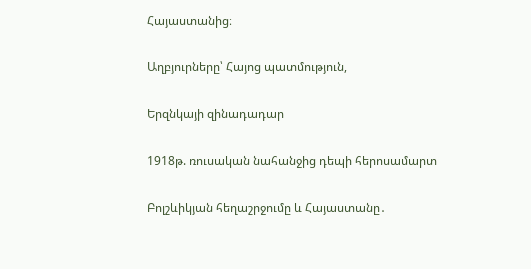Հայաստանից։

Աղբյուրները՝ Հայոց պատմություն,

Երզնկայի զինադադար

1918թ. ռուսական նահանջից դեպի հերոսամարտ

Բոլշևիկյան հեղաշրջումը և Հայաստանը․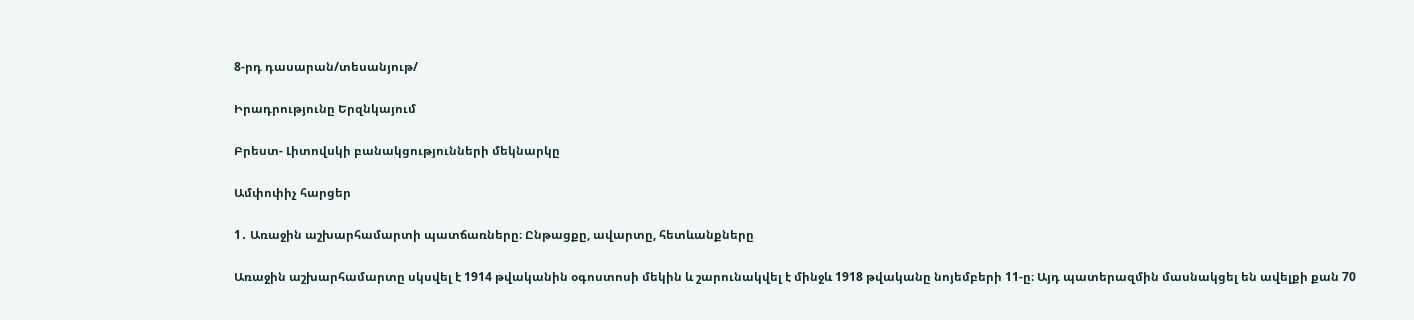8-րդ դասարան/տեսանյութ/

Իրադրությունը Երզնկայում

Բրեստ- Լիտովսկի բանակցությունների մեկնարկը

Ամփոփիչ հարցեր

1․ Առաջին աշխարհամարտի պատճառները։ Ընթացքը, ավարտը, հետևանքները

Առաջին աշխարհամարտը սկսվել է 1914 թվականին օգոստոսի մեկին և շարունակվել է մինջև 1918 թվականը նոյեմբերի 11-ը։ Այդ պատերազմին մասնակցել են ավելքի քան 70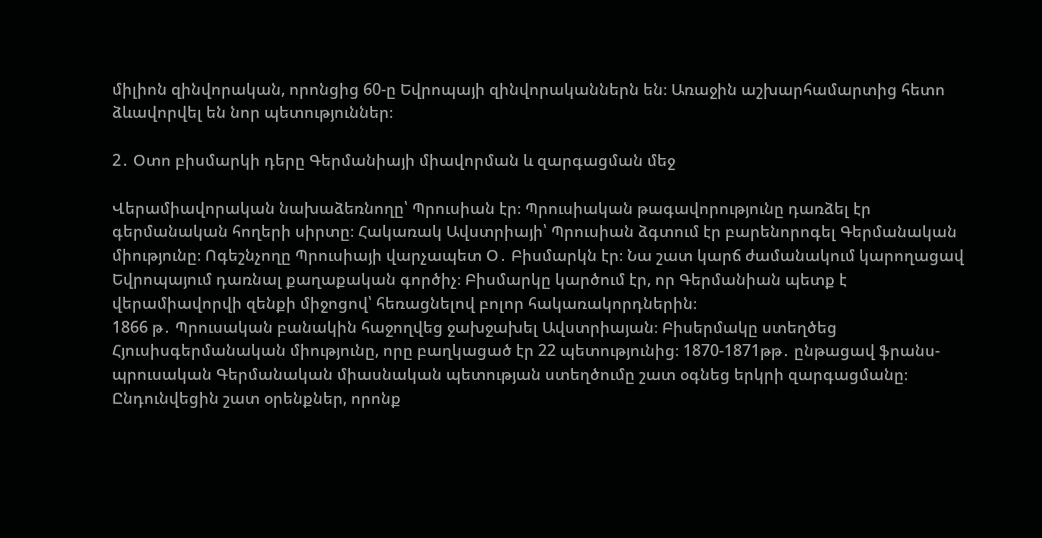միլիոն զինվորական, որոնցից 60-ը Եվրոպայի զինվորականներն են։ Առաջին աշխարհամարտից հետո ձևավորվել են նոր պետություններ։

2․ Օտո բիսմարկի դերը Գերմանիայի միավորման և զարգացման մեջ

Վերամիավորական նախաձեռնողը՝ Պրուսիան էր։ Պրուսիական թագավորությունը դառձել էր գերմանական հողերի սիրտը։ Հակառակ Ավստրիայի՝ Պրուսիան ձգտում էր բարենորոգել Գերմանական միությունը։ Ոգեշնչողը Պրուսիայի վարչապետ Օ․ Բիսմարկն էր։ Նա շատ կարճ ժամանակում կարողացավ Եվրոպայում դառնալ քաղաքական գործիչ։ Բիսմարկը կարծում էր, որ Գերմանիան պետք է վերամիավորվի զենքի միջոցով՝ հեռացնելով բոլոր հակառակորդներին։
1866 թ․ Պրուսական բանակին հաջողվեց ջախջախել Ավստրիայան։ Բիսերմակը ստեղծեց Հյուսիսգերմանական միությունը, որը բաղկացած էր 22 պետությունից։ 1870-1871թթ․ ընթացավ ֆրանս-պրուսական Գերմանական միասնական պետության ստեղծումը շատ օգնեց երկրի զարգացմանը։ Ընդունվեցին շատ օրենքներ, որոնք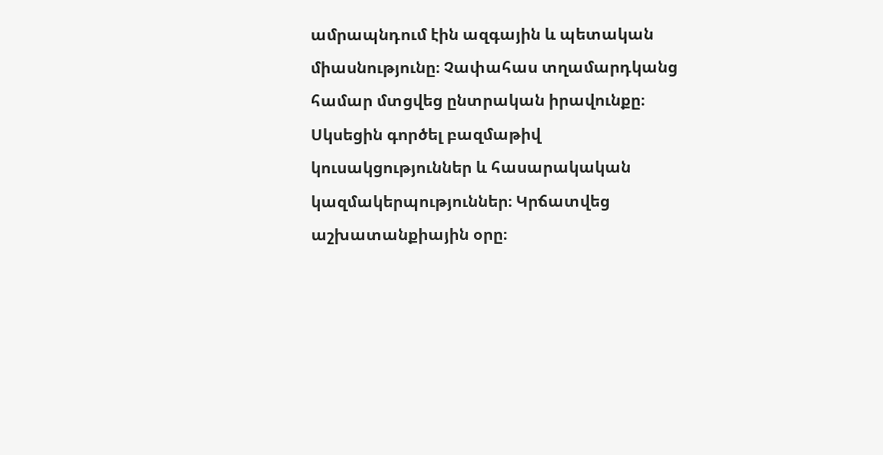ամրապնդում էին ազգային և պետական միասնությունը։ Չափահաս տղամարդկանց համար մտցվեց ընտրական իրավունքը։ Սկսեցին գործել բազմաթիվ կուսակցություններ և հասարակական կազմակերպություններ։ Կրճատվեց աշխատանքիային օրը։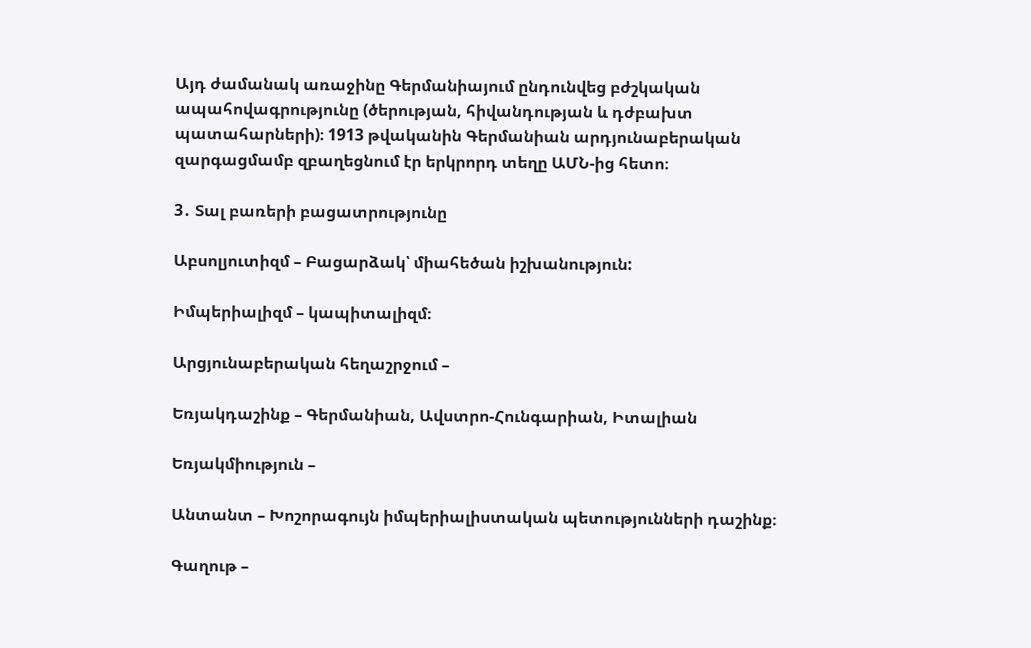Այդ ժամանակ առաջինը Գերմանիայում ընդունվեց բժշկական ապահովագրությունը (ծերության, հիվանդության և դժբախտ պատահարների)։ 1913 թվականին Գերմանիան արդյունաբերական զարգացմամբ զբաղեցնում էր երկրորդ տեղը ԱՄՆ-ից հետո։

3․ Տալ բառերի բացատրությունը

Աբսոլյուտիզմ – Բացարձակ՝ միահեծան իշխանություն:

Իմպերիալիզմ – կապիտալիզմ։

Արցյունաբերական հեղաշրջում –

Եռյակդաշինք – Գերմանիան, Ավստրո-Հունգարիան, Իտալիան

Եռյակմիություն –

Անտանտ – Խոշորագույն իմպերիալիստական պետությունների դաշինք։

Գաղութ –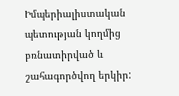Իմպերիալիստական պետության կողմից բռնատիրված և շահագործվող երկիր: